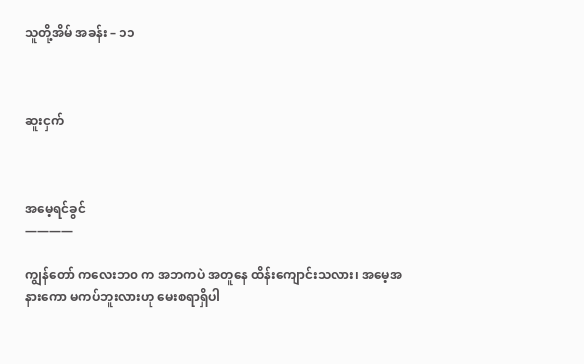သူတို့အိမ် အခန်း – ၁၁



ဆူးငှက်



အမေ့ရင်ခွင်
————

ကျွန်တော် ကလေးဘ၀ က အဘကပဲ အတူနေ ထိန်းကျောင်းသလား၊ အမေ့အနားကော မကပ်ဘူးလားဟု မေးစရာရှိပါ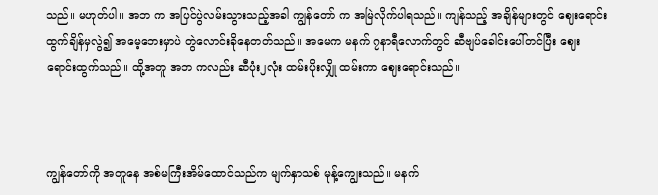သည်။ မဟုတ်ပါ။ အဘ က အပြင်ပွဲလမ်းသွားသည့်အခါ ကျွန်တော် က အမြဲလိုက်ပါရသည်။ ကျန်သည့် အချိန်များတွင် ဈေးရောင်းထွက်ချိန်မှလွဲ၍ အမေ့ဘေးမှာပဲ တွဲလောင်းခိုနေတတ်သည်။ အမေက မနက် ၇နာရီလောက်တွင် ဆီဗျပ်ခေါင်းပေါ်တင်ပြီး ဈေးရောင်းထွက်သည်။ ထို့အတူ အဘ ကလည်း ဆီပုံး၂လုံး ထမ်းပိုးလျှို ထမ်းကာ ဈေးရောင်းသည်။



ကျွန်တော်ကို အတူနေ အစ်မကြီးအိမ်ထောင်သည်က မျက်နှာသစ် မုန့်ကျွေးသည်။ မနက်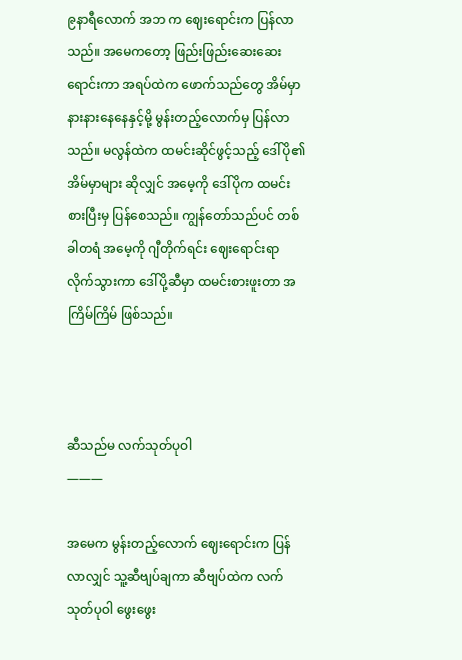၉နာရီလောက် အဘ က ဈေးရောင်းက ပြန်လာသည်။ အမေကတော့ ဖြည်းဖြည်းဆေးဆေး ရောင်းကာ အရပ်ထဲက ဖောက်သည်တွေ အိမ်မှာ နားနားနေနေနှင့်မို့ မွန်းတည့်လောက်မှ ပြန်လာသည်။ မလွန်ထဲက ထမင်းဆိုင်ဖွင့်သည့် ဒေါ်ပို၏ အိမ်မှာများ ဆိုလျှင် အမေ့ကို ဒေါ်ပိုက ထမင်းစားပြီးမှ ပြန်စေသည်။ ကျွန်တော်သည်ပင် တစ်ခါတရံ အမေ့ကို ဂျီတိုက်ရင်း ဈေးရောင်းရာ လိုက်သွားကာ ဒေါ်ပို့ဆီမှာ ထမင်းစားဖူးတာ အကြိမ်ကြိမ် ဖြစ်သည်။



ဆီသည်မ လက်သုတ်ပုဝါ
———

အမေက မွန်းတည့်လောက် ဈေးရောင်းက ပြန်လာလျှင် သူ့ဆီဗျပ်ချကာ ဆီဗျပ်ထဲက လက်သုတ်ပုဝါ ဖွေးဖွေး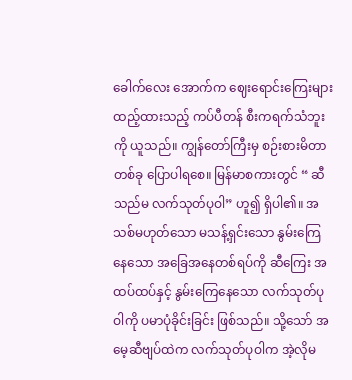ခေါက်လေး အောက်က ဈေးရောင်းကြေးများ ထည့်ထားသည့် ကပ်ပီတန် စီးကရက်သံဘူးကို ယူသည်။ ကျွန်တော်ကြီးမှ စဉ်းစားမိတာ တစ်ခု ပြောပါရစေ။ မြန်မာစကားတွင် “ ဆီသည်မ လက်သုတ်ပုဝါ” ဟူ၍ ရှိပါ၏။ အသစ်မဟုတ်သော မသန့်ရှင်းသော နွမ်းကြေနေသော အခြေအနေတစ်ရပ်ကို ဆီကြေး အထပ်ထပ်နှင့် နွမ်းကြေနေသော လက်သုတ်ပုဝါကို ပမာပုံခိုင်းခြင်း ဖြစ်သည်။ သို့သော် အမေ့ဆီဗျပ်ထဲက လက်သုတ်ပုဝါက အဲ့လိုမ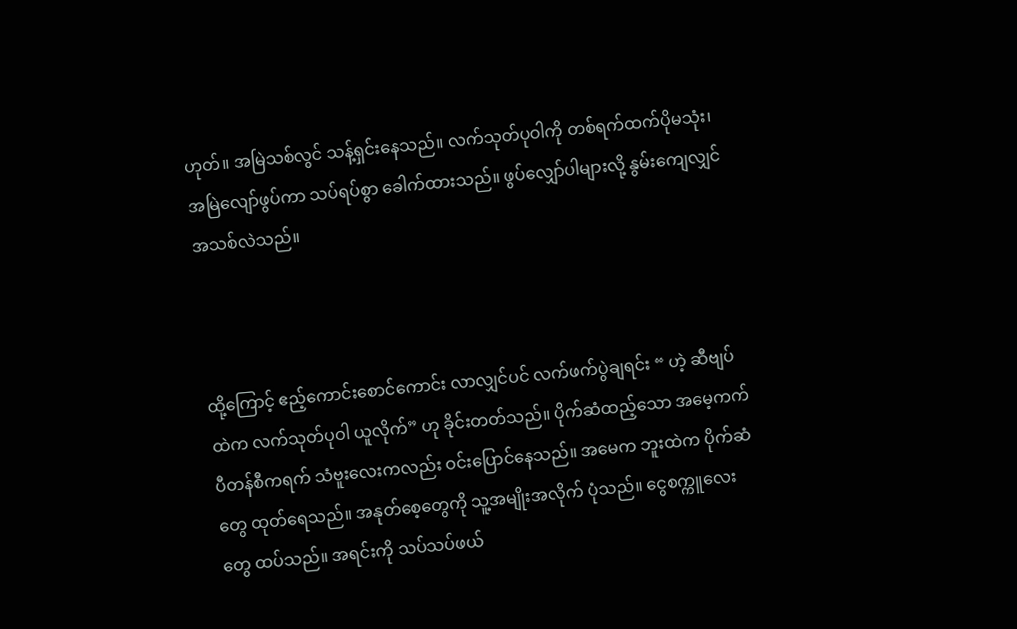ဟုတ်။ အမြဲသစ်လွင် သန့်ရှင်းနေသည်။ လက်သုတ်ပုဝါကို တစ်ရက်ထက်ပိုမသုံး၊ အမြဲလျော်ဖွပ်ကာ သပ်ရပ်စွာ ခေါက်ထားသည်။ ဖွပ်လျှော်ပါများလို့ နွမ်းကျေလျှင် အသစ်လဲသည်။



ထို့ကြောင့် ဧည့်ကောင်းစောင်ကောင်း လာလျှင်ပင် လက်ဖက်ပွဲချရင်း “ ဟဲ့ ဆီဗျပ်ထဲက လက်သုတ်ပုဝါ ယူလိုက်” ဟု ခိုင်းတတ်သည်။ ပိုက်ဆံထည့်သော အမေ့ကက်ပီတန်စီကရက် သံဗူးလေးကလည်း ဝင်းပြောင်နေသည်။ အမေက ဘူးထဲက ပိုက်ဆံတွေ ထုတ်ရေသည်။ အနုတ်စေ့တွေကို သူ့အမျိုးအလိုက် ပုံသည်။ ငွေစက္ကူလေးတွေ ထပ်သည်။ အရင်းကို သပ်သပ်ဖယ်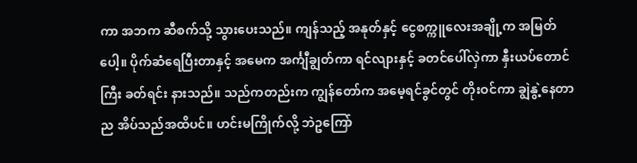ကာ အဘက ဆီစက်သို့ သွားပေးသည်။ ကျန်သည့် အနုတ်နှင့် ငွေစက္ကူလေးအချို့က အမြတ်ပေါ့။ ပိုက်ဆံရေပြီးတာနှင့် အမေက အင်္ကျီချွတ်ကာ ရင်လျားနှင့် ခတင်ပေါ်လှဲကာ နှီးယပ်တောင်ကြီး ခတ်ရင်း နားသည်။ သည်ကတည်းက ကျွန်တော်က အမေ့ရင်ခွင်တွင် တိုးဝင်ကာ ချွဲနွဲ့နေတာ ည အိပ်သည်အထိပင်။ ဟင်းမကြိုက်လို့ ဘဲဥကြော်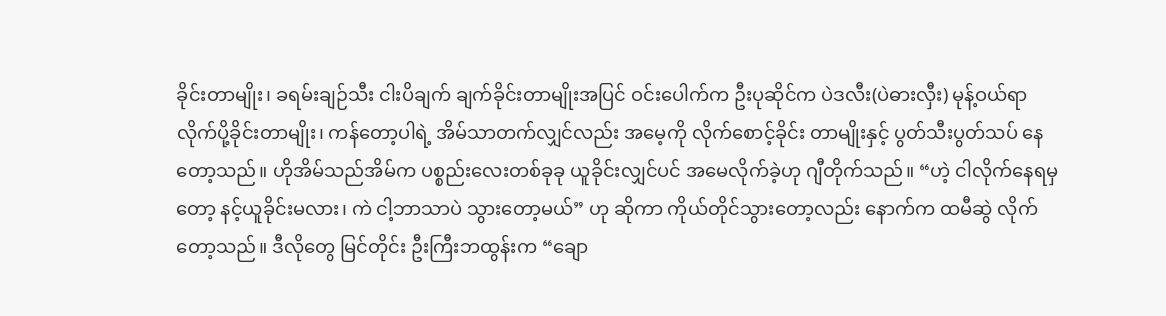ခိုင်းတာမျိုး၊ ခရမ်းချဉ်သီး ငါးပိချက် ချက်ခိုင်းတာမျိုးအပြင် ဝင်းပေါက်က ဦးပုဆိုင်က ပဲဒလီး(ပဲဓားလှီး) မုန့်ဝယ်ရာ လိုက်ပို့ခိုင်းတာမျိုး၊ ကန်တော့ပါရဲ့ အိမ်သာတက်လျှင်လည်း အမေ့ကို လိုက်စောင့်ခိုင်း တာမျိုးနှင့် ပွတ်သီးပွတ်သပ် နေတော့သည်။ ဟိုအိမ်သည်အိမ်က ပစ္စည်းလေးတစ်ခုခု ယူခိုင်းလျှင်ပင် အမေလိုက်ခဲ့ဟု ဂျီတိုက်သည်။ “ဟဲ့ ငါလိုက်နေရမှတော့ နင့်ယူခိုင်းမလား၊ ကဲ ငါ့ဘာသာပဲ သွားတော့မယ်” ဟု ဆိုကာ ကိုယ်တိုင်သွားတော့လည်း နောက်က ထမီဆွဲ လိုက်တော့သည်။ ဒီလိုတွေ မြင်တိုင်း ဦးကြီးဘထွန်းက “ချော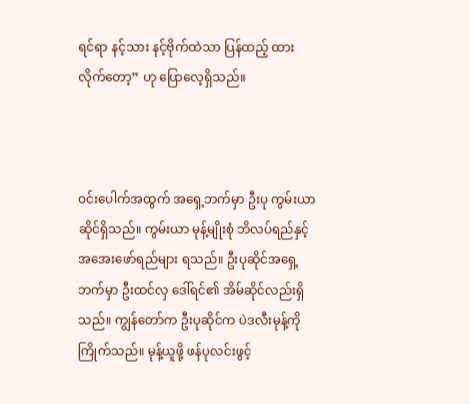ရင်ရာ နင့်သား နင့်ဗိုက်ထဲသာ ပြန်ထည့် ထားလိုက်တော့” ဟု ပြောလေ့ရှိသည်။



ဝင်းပေါက်အထွက် အရှေ့ဘက်မှာ ဦးပု ကွမ်းယာဆိုင်ရှိသည်။ ကွမ်းယာ မုန့်မျိုးစုံ ဘိလပ်ရည်နှင့် အအေးဖော်ရည်များ ရသည်။ ဦးပုဆိုင်အရှေ့ဘက်မှာ ဦးထင်လှ ဒေါ်ရင်၏ အိမ်ဆိုင်လည်းရှိသည်။ ကျွန်တော်က ဦးပုဆိုင်က ပဲဒလီးမုန့်ကိုကြိုက်သည်။ မုန့်ယူဖို့ ဖန်ပုလင်းဖွင့်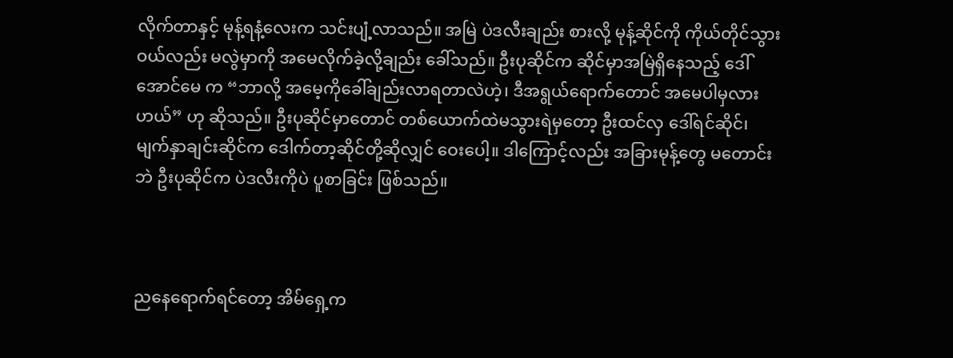လိုက်တာနှင့် မုန့်ရနံ့လေးက သင်းပျံ့လာသည်။ အမြဲ ပဲဒလီးချည်း စားလို့ မုန့်ဆိုင်ကို ကိုယ်တိုင်သွားဝယ်လည်း မလွဲမှာကို အမေလိုက်ခဲ့လို့ချည်း ခေါ်သည်။ ဦးပုဆိုင်က ဆိုင်မှာအမြဲရှိနေသည့် ဒေါ်အောင်မေ က “ဘာလို့ အမေ့ကိုခေါ်ချည်းလာရတာလဲဟဲ့၊ ဒီအရွယ်ရောက်တောင် အမေပါမှလားဟယ်” ဟု ဆိုသည်။ ဦးပုဆိုင်မှာတောင် တစ်ယောက်ထဲမသွားရဲမှတော့ ဦးထင်လှ ဒေါ်ရင်ဆိုင်၊ မျက်နှာချင်းဆိုင်က ဒေါက်တာ့ဆိုင်တို့ဆိုလျှင် ဝေးပေါ့။ ဒါကြောင့်လည်း အခြားမုန့်တွေ မတောင်းဘဲ ဦးပုဆိုင်က ပဲဒလီးကိုပဲ ပူစာခြင်း ဖြစ်သည်။



ညနေရောက်ရင်တော့ အိမ်ရှေ့က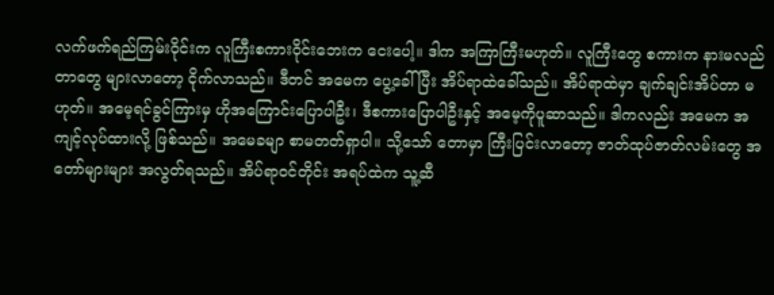လက်ဖက်ရည်ကြမ်းဝိုင်းက လူကြီးစကားဝိုင်းဘေးက ငေးပေါ့။ ဒါက အကြာကြီးမဟုတ်။ လူကြီးတွေ စကားက နားမလည်တာတွေ များလာတော့ ငိုက်လာသည်။ ဒီတင် အမေက ပွေ့ခေါ်ပြီး အိပ်ရာထဲခေါ်သည်။ အိပ်ရာထဲမှာ ချက်ချင်းအိပ်တာ မဟုတ်။ အမေ့ရင်ခွင်ကြားမှ ဟိုအကြောင်းပြောပါဦး၊ ဒီစကားပြောပါဦးနှင့် အမေ့ကိုပူဆာသည်။ ဒါကလည်း အမေက အကျင့်လုပ်ထားလို့ ဖြစ်သည်။ အမေခမျာ စာမတတ်ရှာပါ။ သို့သော် တောမှာ ကြီးပြင်းလာတော့ ဇာတ်ထုပ်ဇာတ်လမ်းတွေ အတော်များများ အလွတ်ရသည်။ အိပ်ရာဝင်တိုင်း အရပ်ထဲက သူ့ဆီ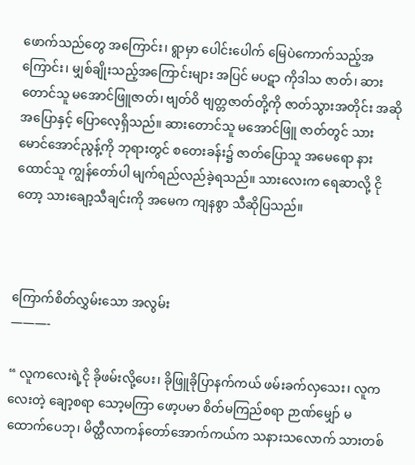ဖောက်သည်တွေ အကြောင်း၊ ရွာမှာ ပေါင်းပေါက် မြေပဲကောက်သည့်အကြောင်း၊ မျှစ်ချိုးသည့်အကြောင်းများ အပြင် မပဋာ ကိုဒါသ ဇာတ်၊ ဆားတောင်သူ မအောင်ဖြူဇာတ်၊ ဗျတ်ဝိ ဗျတ္တဇာတ်တို့ကို ဇာတ်သွားအတိုင်း အဆိုအပြောနှင့် ပြောလေ့ရှိသည်။ ဆားတောင်သူ မအောင်ဖြူ ဇာတ်တွင် သား မောင်အောင်ညွန့်ကို ဘုရားတွင် စတေးခန်း၌ ဇာတ်ပြောသူ အမေရော နားထောင်သူ ကျွန်တော်ပါ မျက်ရည်လည်ခဲ့ရသည်။ သားလေးက ရေဆာလို့ ငိုတော့ သားချော့သီချင်းကို အမေက ကျနစွာ သီဆိုပြသည်။



ကြောက်စိတ်လွှမ်းသော အလွမ်း
———-

“ လူကလေးရဲ့ငို ခိုဖမ်းလို့ပေး၊ ခိုဖြူခိုပြာနက်ကယ် ဖမ်းခက်လှသေး၊ လူကလေးတဲ့ ချော့စရာ သော့မကြာ ဖော့ပမာ စိတ်မကြည်စရာ ဉာဏ်မျှော် မထောက်ပေဘု၊ မိတ္ထီလာကန်တော်အောက်ကယ်က သနားသလောက် သားတစ်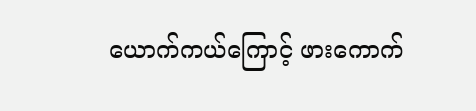ယောက်ကယ်ကြောင့် ဖားကောက်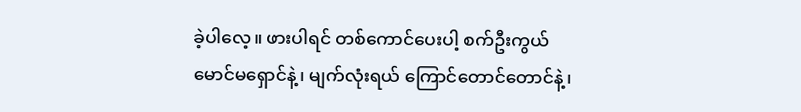ခဲ့ပါလေ့။ ဖားပါရင် တစ်ကောင်ပေးပါ့ စက်ဦးကွယ် မောင်မရှောင်နဲ့၊ မျက်လုံးရယ် ကြောင်တောင်တောင်နဲ့၊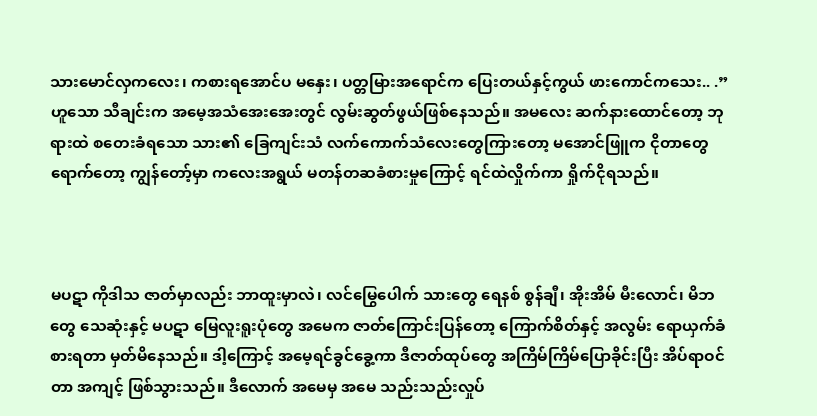သားမောင်လှကလေး၊ ကစားရအောင်ပ မနှေး၊ ပတ္တမြားအရောင်က ပြေးတယ်နှင့်ကွယ် ဖားကောင်ကသေး.. .” ဟူသော သီချင်းက အမေ့အသံအေးအေးတွင် လွမ်းဆွတ်ဖွယ်ဖြစ်နေသည်။ အမလေး ဆက်နားထောင်တော့ ဘုရားထဲ စတေးခံရသော သား၏ ခြေကျင်းသံ လက်ကောက်သံလေးတွေကြားတော့ မအောင်ဖြူက ငိုတာတွေရောက်တော့ ကျွန်တော့်မှာ ကလေးအရွယ် မတန်တဆခံစားမှုကြောင့် ရင်ထဲလှိုက်ကာ ရှိုက်ငိုရသည်။



မပဋာ ကိုဒါသ ဇာတ်မှာလည်း ဘာထူးမှာလဲ၊ လင်မြွေပေါက် သားတွေ ရေနစ် စွန်ချီ၊ အိုးအိမ် မီးလောင်၊ မိဘတွေ သေဆုံးနှင့် မပဋာ မြေလူးရူးပုံတွေ အမေက ဇာတ်ကြောင်းပြန်တော့ ကြောက်စိတ်နှင့် အလွမ်း ရောယှက်ခံစားရတာ မှတ်မိနေသည်။ ဒါ့ကြောင့် အမေ့ရင်ခွင်ခွေ့ကာ ဒီဇာတ်ထုပ်တွေ အကြိမ်ကြိမ်ပြောခိုင်းပြီး အိပ်ရာဝင်တာ အကျင့် ဖြစ်သွားသည်။ ဒီလောက် အမေမှ အမေ သည်းသည်းလှုပ်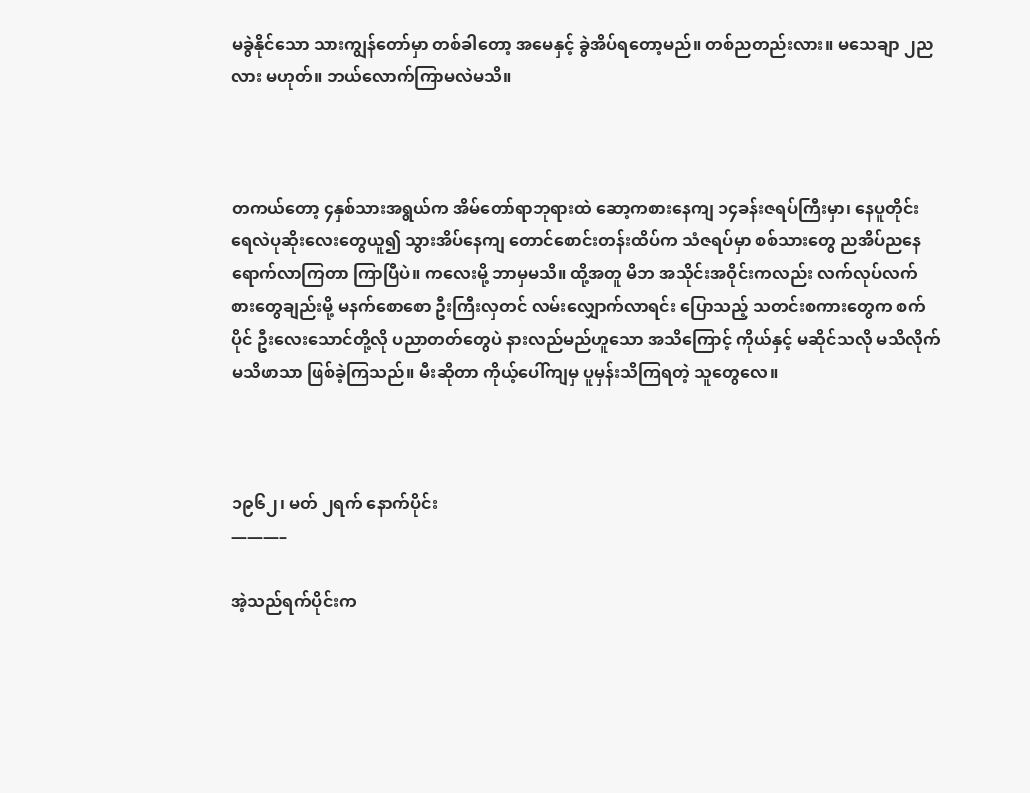မခွဲနိုင်သော သားကျွန်တော်မှာ တစ်ခါတော့ အမေနှင့် ခွဲအိပ်ရတော့မည်။ တစ်ညတည်းလား။ မသေချာ ၂ညလား မဟုတ်။ ဘယ်လောက်ကြာမလဲမသိ။



တကယ်တော့ ၄နှစ်သားအရွယ်က အိမ်တော်ရာဘုရားထဲ ဆော့ကစားနေကျ ၁၄ခန်းဇရပ်ကြီးမှာ၊ နေပူတိုင်း ရေလဲပုဆိုးလေးတွေယူ၍ သွားအိပ်နေကျ တောင်စောင်းတန်းထိပ်က သံဇရပ်မှာ စစ်သားတွေ ညအိပ်ညနေ ရောက်လာကြတာ ကြာပြီပဲ။ ကလေးမို့ ဘာမှမသိ။ ထို့အတူ မိဘ အသိုင်းအဝိုင်းကလည်း လက်လုပ်လက်စားတွေချည်းမို့ မနက်စောစော ဦးကြီးလှတင် လမ်းလျှောက်လာရင်း ပြောသည့် သတင်းစကားတွေက စက်ပိုင် ဦးလေးသောင်တို့လို ပညာတတ်တွေပဲ နားလည်မည်ဟူသော အသိကြောင့် ကိုယ်နှင့် မဆိုင်သလို မသိလိုက် မသိဖာသာ ဖြစ်ခဲ့ကြသည်။ မီးဆိုတာ ကိုယ့်ပေါ်ကျမှ ပူမှန်းသိကြရတဲ့ သူတွေလေ။



၁၉၆၂၊ မတ် ၂ရက် နောက်ပိုင်း
———–

အဲ့သည်ရက်ပိုင်းက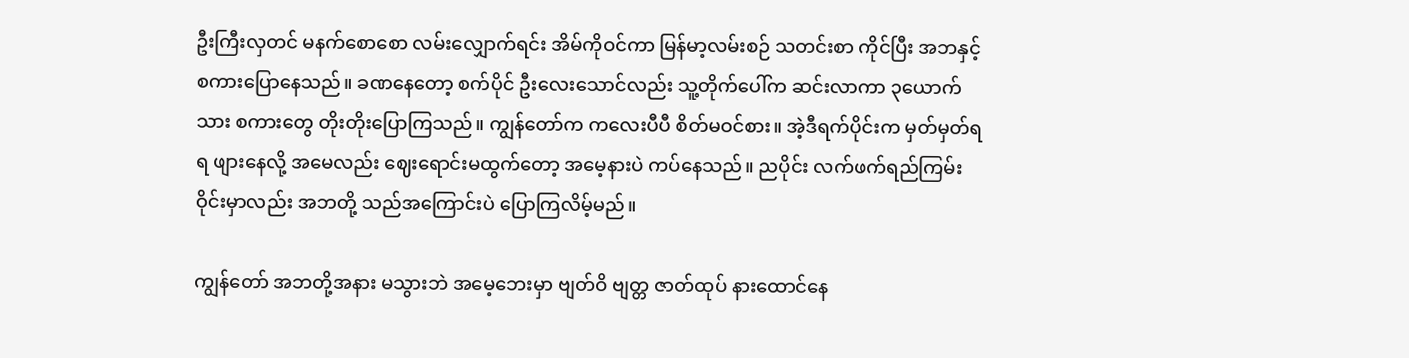ဦးကြီးလှတင် မနက်စောစော လမ်းလျှောက်ရင်း အိမ်ကိုဝင်ကာ မြန်မာ့လမ်းစဉ် သတင်းစာ ကိုင်ပြီး အဘနှင့် စကားပြောနေသည်။ ခဏနေတော့ စက်ပိုင် ဦးလေးသောင်လည်း သူ့တိုက်ပေါ်က ဆင်းလာကာ ၃ယောက်သား စကားတွေ တိုးတိုးပြောကြသည်။ ကျွန်တော်က ကလေးပီပီ စိတ်မဝင်စား။ အဲ့ဒီရက်ပိုင်းက မှတ်မှတ်ရရ ဖျားနေလို့ အမေလည်း ဈေးရောင်းမထွက်တော့ အမေ့နားပဲ ကပ်နေသည်။ ညပိုင်း လက်ဖက်ရည်ကြမ်း ဝိုင်းမှာလည်း အဘတို့ သည်အကြောင်းပဲ ပြောကြလိမ့်မည်။

ကျွန်တော် အဘတို့အနား မသွားဘဲ အမေ့ဘေးမှာ ဗျတ်ဝိ ဗျတ္တ ဇာတ်ထုပ် နားထောင်နေ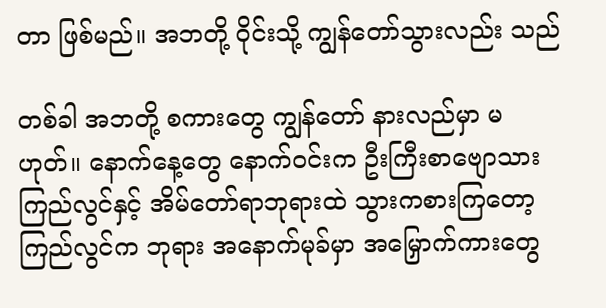တာ ဖြစ်မည်။ အဘတို့ ဝိုင်းသို့ ကျွန်တော်သွားလည်း သည်

တစ်ခါ အဘတို့ စကားတွေ ကျွန်တော် နားလည်မှာ မဟုတ်။ နောက်နေ့တွေ နောက်ဝင်းက ဦးကြီးစာဗျောသား ကြည်လွင်နှင့် အိမ်တော်ရာဘုရားထဲ သွားကစားကြတော့ ကြည်လွင်က ဘုရား အနောက်မုခ်မှာ အမြှောက်ကားတွေ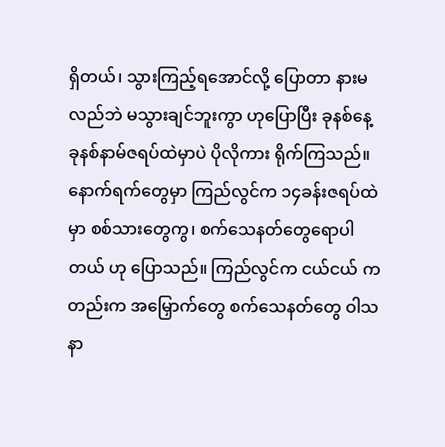ရှိတယ်၊ သွားကြည့်ရအောင်လို့ ပြောတာ နားမလည်ဘဲ မသွားချင်ဘူးကွာ ဟုပြောပြီး ခုနစ်နေ့ ခုနစ်နာမ်ဇရပ်ထဲမှာပဲ ပိုလိုကား ရိုက်ကြသည်။ နောက်ရက်တွေမှာ ကြည်လွင်က ၁၄ခန်းဇရပ်ထဲမှာ စစ်သားတွေကွ၊ စက်သေနတ်တွေရောပါတယ် ဟု ပြောသည်။ ကြည်လွင်က ငယ်ငယ် ကတည်းက အမြှောက်တွေ စက်သေနတ်တွေ ဝါသနာ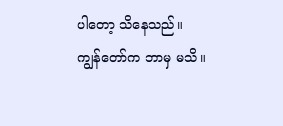ပါတော့ သိနေသည်။ ကျွန်တော်က ဘာမှ မသိ။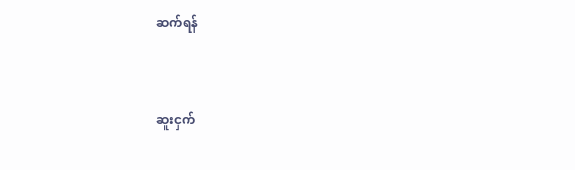ဆက်ရန်



ဆူးငှက်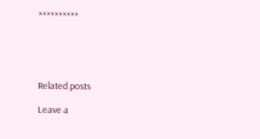××××××××××





Related posts

Leave a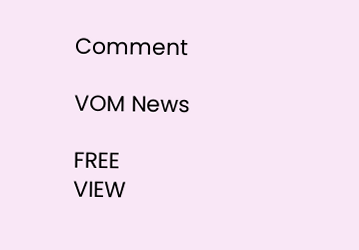Comment

VOM News

FREE
VIEW